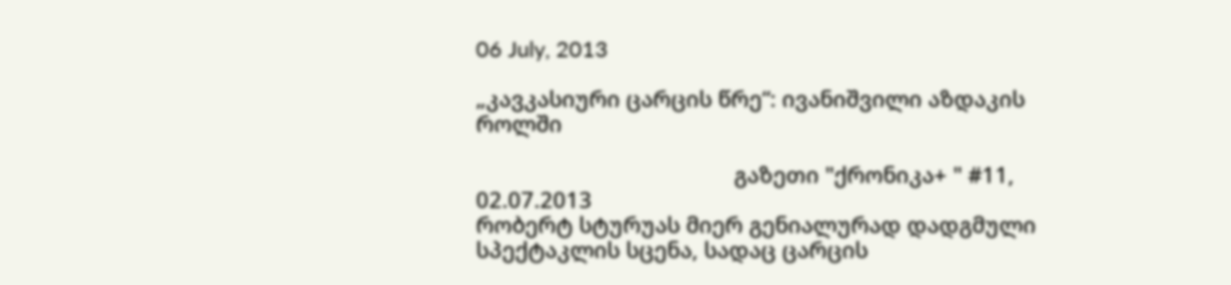06 July, 2013

„კავკასიური ცარცის წრე“: ივანიშვილი აზდაკის როლში

                                           გაზეთი "ქრონიკა+ " #11, 02.07.2013
რობერტ სტურუას მიერ გენიალურად დადგმული სპექტაკლის სცენა, სადაც ცარცის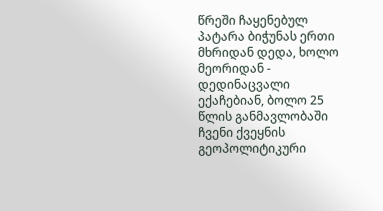წრეში ჩაყენებულ პატარა ბიჭუნას ერთი მხრიდან დედა, ხოლო მეორიდან - დედინაცვალი ექაჩებიან, ბოლო 25 წლის განმავლობაში  ჩვენი ქვეყნის გეოპოლიტიკური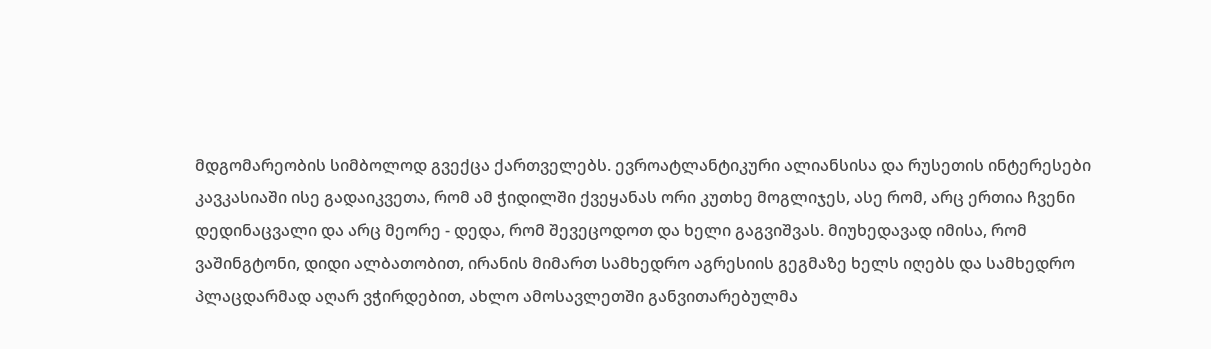მდგომარეობის სიმბოლოდ გვექცა ქართველებს. ევროატლანტიკური ალიანსისა და რუსეთის ინტერესები კავკასიაში ისე გადაიკვეთა, რომ ამ ჭიდილში ქვეყანას ორი კუთხე მოგლიჯეს, ასე რომ, არც ერთია ჩვენი დედინაცვალი და არც მეორე - დედა, რომ შევეცოდოთ და ხელი გაგვიშვას. მიუხედავად იმისა, რომ ვაშინგტონი, დიდი ალბათობით, ირანის მიმართ სამხედრო აგრესიის გეგმაზე ხელს იღებს და სამხედრო პლაცდარმად აღარ ვჭირდებით, ახლო ამოსავლეთში განვითარებულმა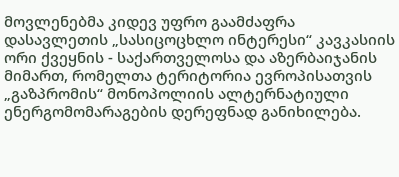მოვლენებმა კიდევ უფრო გაამძაფრა დასავლეთის „სასიცოცხლო ინტერესი“ კავკასიის ორი ქვეყნის - საქართველოსა და აზერბაიჯანის მიმართ, რომელთა ტერიტორია ევროპისათვის „გაზპრომის“ მონოპოლიის ალტერნატიული ენერგომომარაგების დერეფნად განიხილება.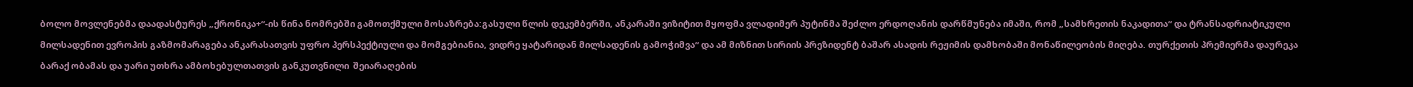ბოლო მოვლენებმა დაადასტურეს „ქრონიკა+“-ის წინა ნომრებში გამოთქმული მოსაზრება:გასული წლის დეკემბერში, ანკარაში ვიზიტით მყოფმა ვლადიმერ პუტინმა შეძლო ერდოღანის დარწმუნება იმაში, რომ „სამხრეთის ნაკადითა“ და ტრანსადრიატიკული მილსადენით ევროპის გაზმომარაგება ანკარასათვის უფრო პერსპექტიული და მომგებიანია, ვიდრე ყატარიდან მილსადენის გამოჭიმვა“ და ამ მიზნით სირიის პრეზიდენტ ბაშარ ასადის რეჟიმის დამხობაში მონაწილეობის მიღება. თურქეთის პრემიერმა დაურეკა ბარაქ ობამას და უარი უთხრა ამბოხებულთათვის განკუთვნილი  შეიარაღების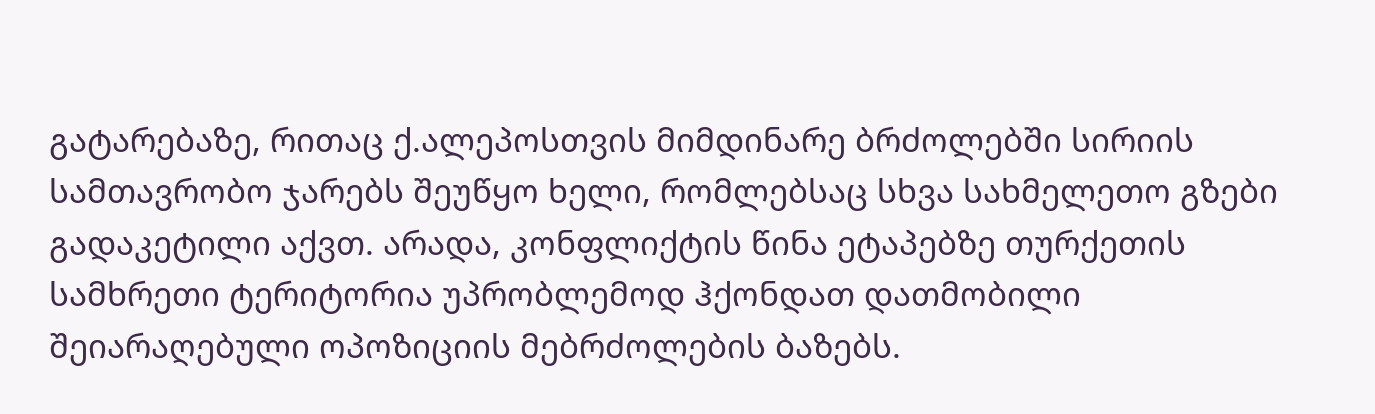გატარებაზე, რითაც ქ.ალეპოსთვის მიმდინარე ბრძოლებში სირიის სამთავრობო ჯარებს შეუწყო ხელი, რომლებსაც სხვა სახმელეთო გზები გადაკეტილი აქვთ. არადა, კონფლიქტის წინა ეტაპებზე თურქეთის სამხრეთი ტერიტორია უპრობლემოდ ჰქონდათ დათმობილი შეიარაღებული ოპოზიციის მებრძოლების ბაზებს.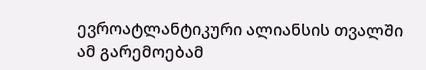ევროატლანტიკური ალიანსის თვალში ამ გარემოებამ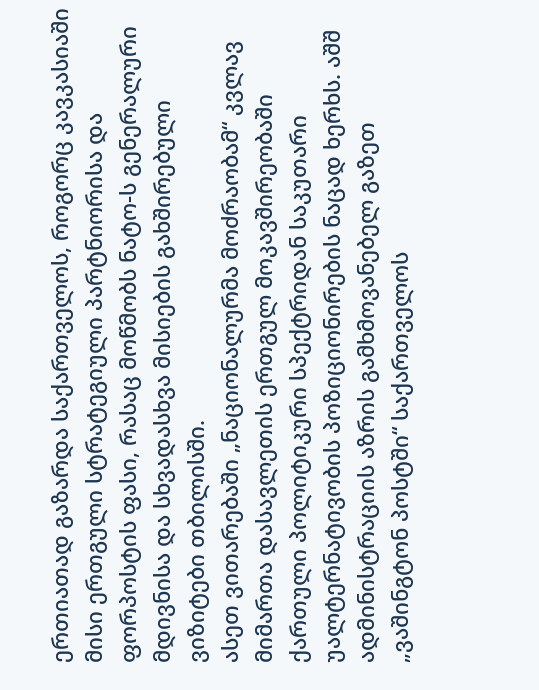ერთიათად გაზარდა საქართველოს, როგორც კავკასიაში მისი ერთგული სტრატეგიული პარტნიორისა და ფორპოსტის ფასი, რასაც მოწმობს ნატო-ს გენერალური მდივნისა და სხვადასხვა მისიების გახშირებული ვიზიტები თბილისში.
ასეთ ვითარებაში „ნაციონალურმა მოძრაობამ“ კვლავ მიმართა დასავლეთის ერთგულ მოკავშირეობაში ქართული პოლიტიკური სპექტრიდან საკუთარი უალტერნატივობის პოზიციონირების ნაცად ხერხს. აშშ ადმინისტრაციის აზრის გამხმოვანებელ გაზეთ „ვაშინგტონ პოსტში“ საქართველოს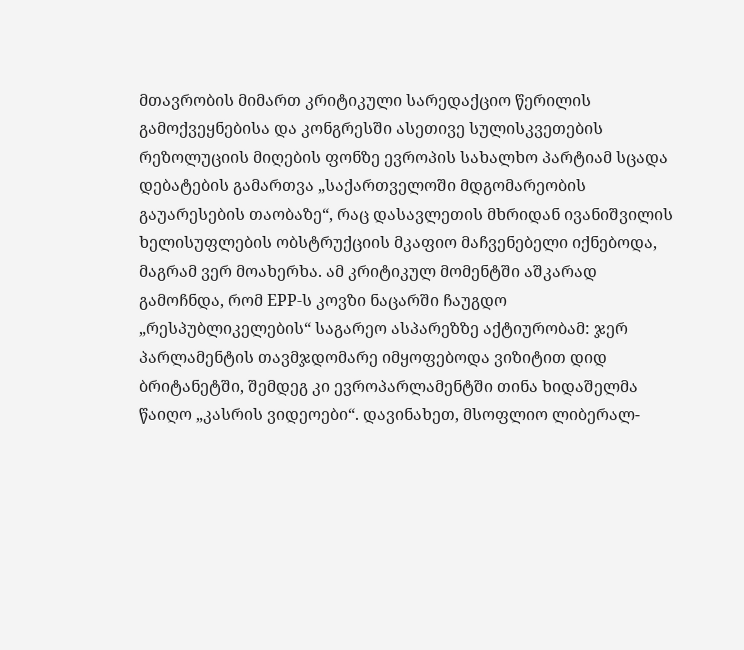მთავრობის მიმართ კრიტიკული სარედაქციო წერილის გამოქვეყნებისა და კონგრესში ასეთივე სულისკვეთების რეზოლუციის მიღების ფონზე ევროპის სახალხო პარტიამ სცადა დებატების გამართვა „საქართველოში მდგომარეობის გაუარესების თაობაზე“, რაც დასავლეთის მხრიდან ივანიშვილის ხელისუფლების ობსტრუქციის მკაფიო მაჩვენებელი იქნებოდა, მაგრამ ვერ მოახერხა. ამ კრიტიკულ მომენტში აშკარად გამოჩნდა, რომ EPP-ს კოვზი ნაცარში ჩაუგდო „რესპუბლიკელების“ საგარეო ასპარეზზე აქტიურობამ: ჯერ პარლამენტის თავმჯდომარე იმყოფებოდა ვიზიტით დიდ ბრიტანეტში, შემდეგ კი ევროპარლამენტში თინა ხიდაშელმა წაიღო „კასრის ვიდეოები“. დავინახეთ, მსოფლიო ლიბერალ-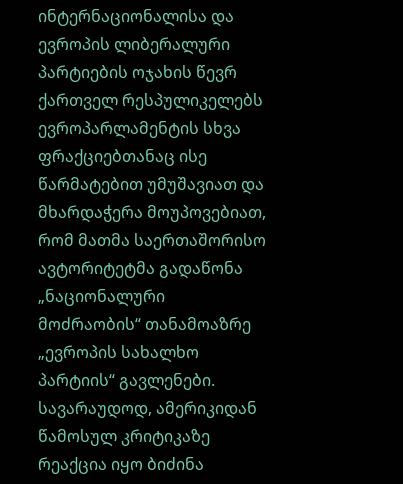ინტერნაციონალისა და ევროპის ლიბერალური პარტიების ოჯახის წევრ ქართველ რესპულიკელებს ევროპარლამენტის სხვა ფრაქციებთანაც ისე წარმატებით უმუშავიათ და მხარდაჭერა მოუპოვებიათ, რომ მათმა საერთაშორისო ავტორიტეტმა გადაწონა „ნაციონალური მოძრაობის“ თანამოაზრე „ევროპის სახალხო პარტიის“ გავლენები.
სავარაუდოდ, ამერიკიდან წამოსულ კრიტიკაზე რეაქცია იყო ბიძინა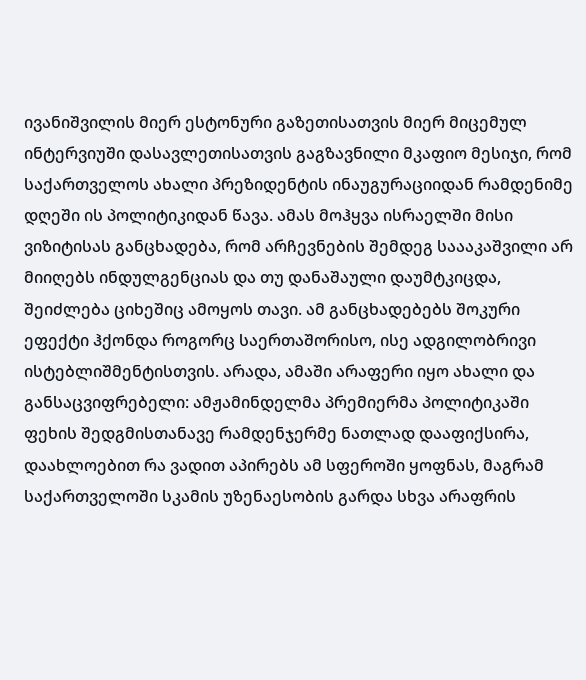ივანიშვილის მიერ ესტონური გაზეთისათვის მიერ მიცემულ ინტერვიუში დასავლეთისათვის გაგზავნილი მკაფიო მესიჯი, რომ საქართველოს ახალი პრეზიდენტის ინაუგურაციიდან რამდენიმე დღეში ის პოლიტიკიდან წავა. ამას მოჰყვა ისრაელში მისი ვიზიტისას განცხადება, რომ არჩევნების შემდეგ საააკაშვილი არ მიიღებს ინდულგენციას და თუ დანაშაული დაუმტკიცდა, შეიძლება ციხეშიც ამოყოს თავი. ამ განცხადებებს შოკური ეფექტი ჰქონდა როგორც საერთაშორისო, ისე ადგილობრივი ისტებლიშმენტისთვის. არადა, ამაში არაფერი იყო ახალი და განსაცვიფრებელი: ამჟამინდელმა პრემიერმა პოლიტიკაში ფეხის შედგმისთანავე რამდენჯერმე ნათლად დააფიქსირა, დაახლოებით რა ვადით აპირებს ამ სფეროში ყოფნას, მაგრამ საქართველოში სკამის უზენაესობის გარდა სხვა არაფრის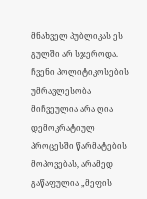მნახველ პუბლიკას ეს გულში არ სჯეროდა.
ჩვენი პოლიტიკოსების უმრავლესობა მიჩვეულია არა ღია დემოკრატიულ პროცესში წარმატების მოპოვებას, არამედ გაწაფულია „მეფის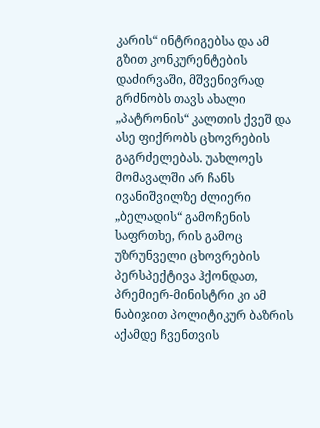კარის“ ინტრიგებსა და ამ გზით კონკურენტების დაძირვაში, მშვენივრად გრძნობს თავს ახალი „პატრონის“ კალთის ქვეშ და ასე ფიქრობს ცხოვრების გაგრძელებას. უახლოეს მომავალში არ ჩანს ივანიშვილზე ძლიერი „ბელადის“ გამოჩენის საფრთხე, რის გამოც უზრუნველი ცხოვრების პერსპექტივა ჰქონდათ, პრემიერ-მინისტრი კი ამ ნაბიჯით პოლიტიკურ ბაზრის აქამდე ჩვენთვის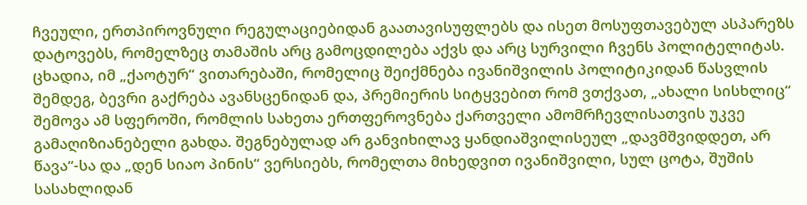ჩვეული, ერთპიროვნული რეგულაციებიდან გაათავისუფლებს და ისეთ მოსუფთავებულ ასპარეზს დატოვებს, რომელზეც თამაშის არც გამოცდილება აქვს და არც სურვილი ჩვენს პოლიტელიტას. ცხადია, იმ „ქაოტურ“ ვითარებაში, რომელიც შეიქმნება ივანიშვილის პოლიტიკიდან წასვლის შემდეგ, ბევრი გაქრება ავანსცენიდან და, პრემიერის სიტყვებით რომ ვთქვათ, „ახალი სისხლიც“ შემოვა ამ სფეროში, რომლის სახეთა ერთფეროვნება ქართველი ამომრჩევლისათვის უკვე გამაღიზიანებელი გახდა. შეგნებულად არ განვიხილავ ყანდიაშვილისეულ „დავმშვიდდეთ, არ წავა“-სა და „დენ სიაო პინის“ ვერსიებს, რომელთა მიხედვით ივანიშვილი, სულ ცოტა, შუშის სასახლიდან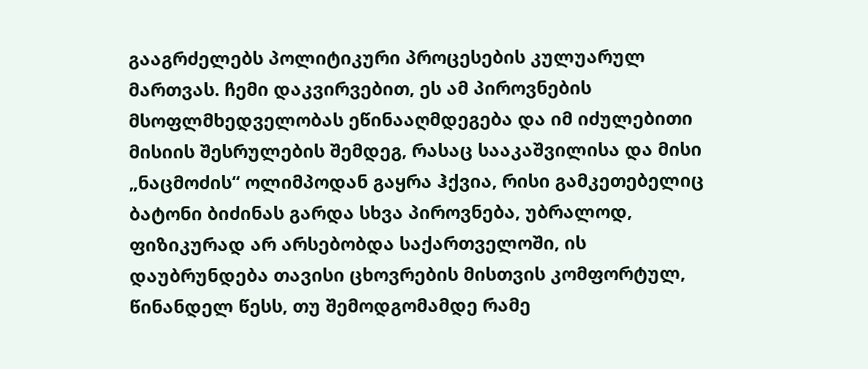გააგრძელებს პოლიტიკური პროცესების კულუარულ მართვას. ჩემი დაკვირვებით, ეს ამ პიროვნების მსოფლმხედველობას ეწინააღმდეგება და იმ იძულებითი მისიის შესრულების შემდეგ, რასაც სააკაშვილისა და მისი „ნაცმოძის“ ოლიმპოდან გაყრა ჰქვია, რისი გამკეთებელიც ბატონი ბიძინას გარდა სხვა პიროვნება, უბრალოდ, ფიზიკურად არ არსებობდა საქართველოში, ის დაუბრუნდება თავისი ცხოვრების მისთვის კომფორტულ, წინანდელ წესს, თუ შემოდგომამდე რამე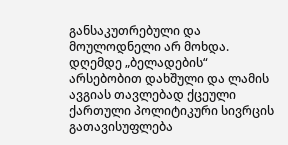განსაკუთრებული და მოულოდნელი არ მოხდა.   დღემდე „ბელადების“ არსებობით დახშული და ლამის ავგიას თავლებად ქცეული ქართული პოლიტიკური სივრცის გათავისუფლება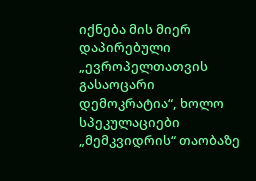იქნება მის მიერ დაპირებული „ევროპელთათვის გასაოცარი დემოკრატია“, ხოლო სპეკულაციები „მემკვიდრის“ თაობაზე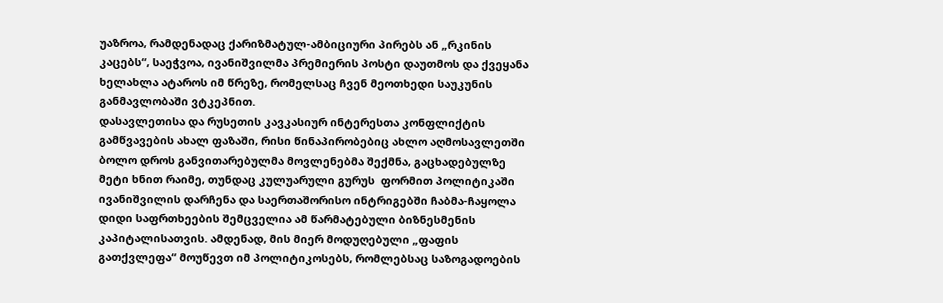უაზროა, რამდენადაც ქარიზმატულ-ამბიციური პირებს ან „რკინის კაცებს“, საეჭვოა, ივანიშვილმა პრემიერის პოსტი დაუთმოს და ქვეყანა ხელახლა ატაროს იმ წრეზე, რომელსაც ჩვენ მეოთხედი საუკუნის განმავლობაში ვტკეპნით.
დასავლეთისა და რუსეთის კავკასიურ ინტერესთა კონფლიქტის გამწვავების ახალ ფაზაში, რისი წინაპირობებიც ახლო აღმოსავლეთში ბოლო დროს განვითარებულმა მოვლენებმა შექმნა, გაცხადებულზე მეტი ხნით რაიმე, თუნდაც კულუარული გურუს  ფორმით პოლიტიკაში ივანიშვილის დარჩენა და საერთაშორისო ინტრიგებში ჩაბმა-ჩაყოლა დიდი საფრთხეების შემცველია ამ წარმატებული ბიზნესმენის კაპიტალისათვის. ამდენად, მის მიერ მოდუღებული „ფაფის გათქვლეფა“ მოუწევთ იმ პოლიტიკოსებს, რომლებსაც საზოგადოების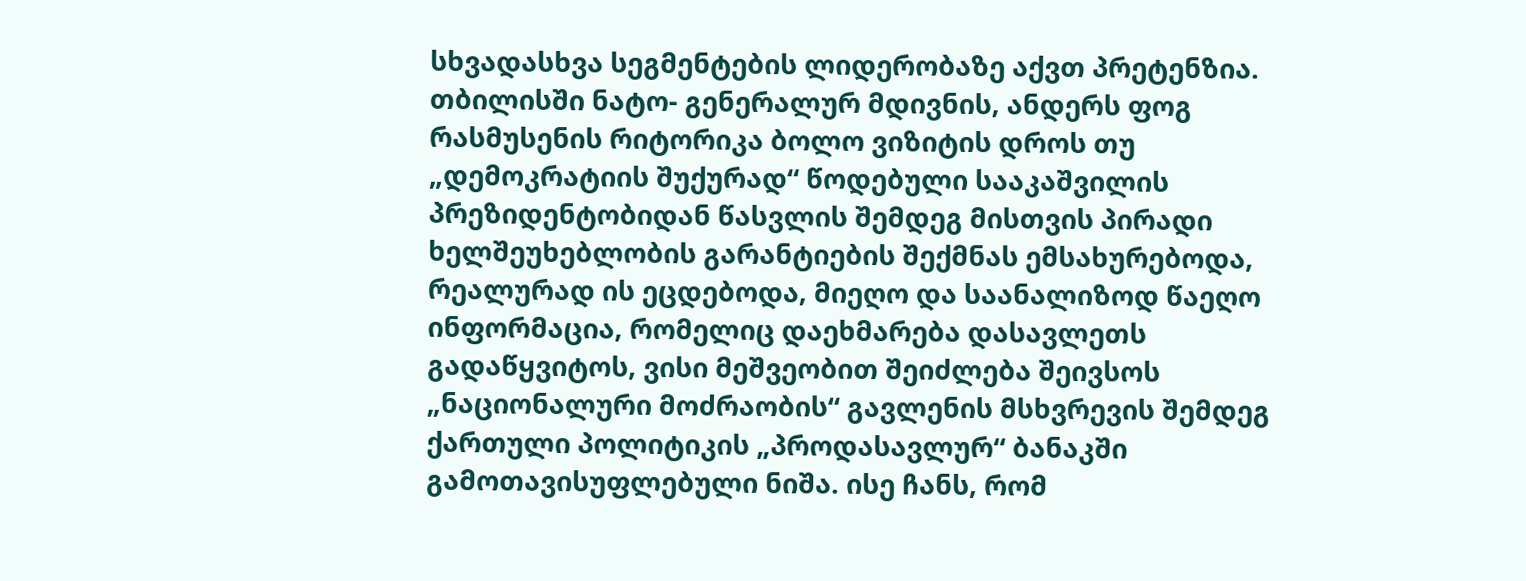სხვადასხვა სეგმენტების ლიდერობაზე აქვთ პრეტენზია.
თბილისში ნატო- გენერალურ მდივნის, ანდერს ფოგ რასმუსენის რიტორიკა ბოლო ვიზიტის დროს თუ „დემოკრატიის შუქურად“ წოდებული სააკაშვილის პრეზიდენტობიდან წასვლის შემდეგ მისთვის პირადი ხელშეუხებლობის გარანტიების შექმნას ემსახურებოდა, რეალურად ის ეცდებოდა, მიეღო და საანალიზოდ წაეღო ინფორმაცია, რომელიც დაეხმარება დასავლეთს გადაწყვიტოს, ვისი მეშვეობით შეიძლება შეივსოს „ნაციონალური მოძრაობის“ გავლენის მსხვრევის შემდეგ ქართული პოლიტიკის „პროდასავლურ“ ბანაკში გამოთავისუფლებული ნიშა. ისე ჩანს, რომ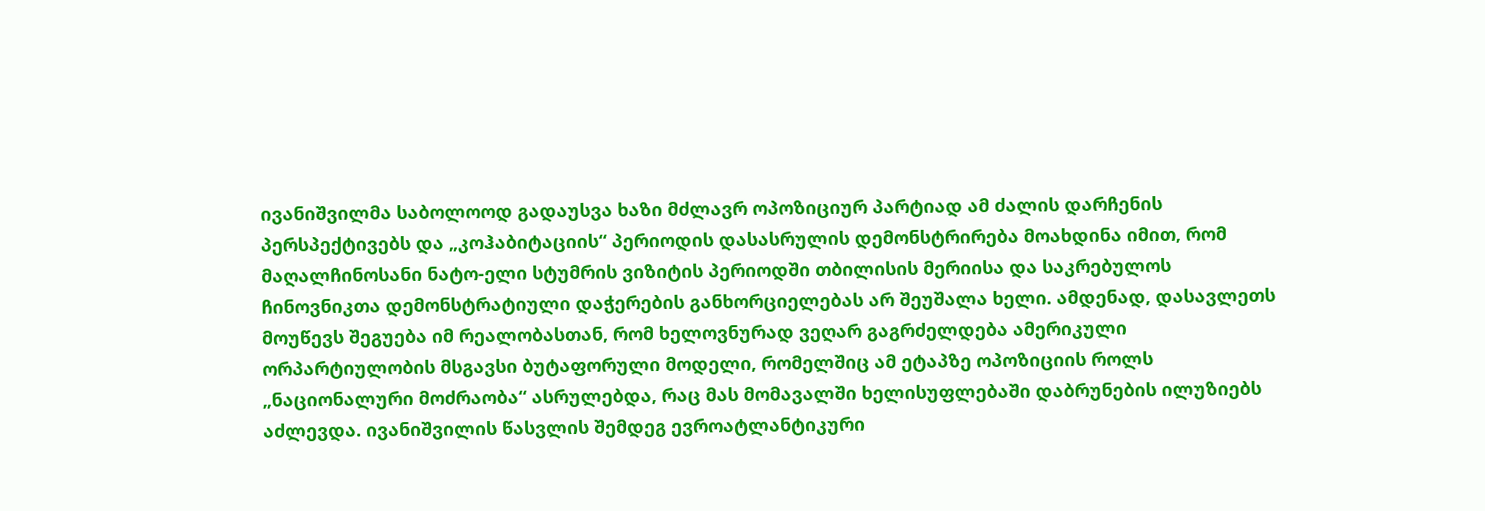ივანიშვილმა საბოლოოდ გადაუსვა ხაზი მძლავრ ოპოზიციურ პარტიად ამ ძალის დარჩენის პერსპექტივებს და „კოჰაბიტაციის“ პერიოდის დასასრულის დემონსტრირება მოახდინა იმით, რომ მაღალჩინოსანი ნატო-ელი სტუმრის ვიზიტის პერიოდში თბილისის მერიისა და საკრებულოს ჩინოვნიკთა დემონსტრატიული დაჭერების განხორციელებას არ შეუშალა ხელი. ამდენად, დასავლეთს მოუწევს შეგუება იმ რეალობასთან, რომ ხელოვნურად ვეღარ გაგრძელდება ამერიკული ორპარტიულობის მსგავსი ბუტაფორული მოდელი, რომელშიც ამ ეტაპზე ოპოზიციის როლს „ნაციონალური მოძრაობა“ ასრულებდა, რაც მას მომავალში ხელისუფლებაში დაბრუნების ილუზიებს აძლევდა. ივანიშვილის წასვლის შემდეგ ევროატლანტიკური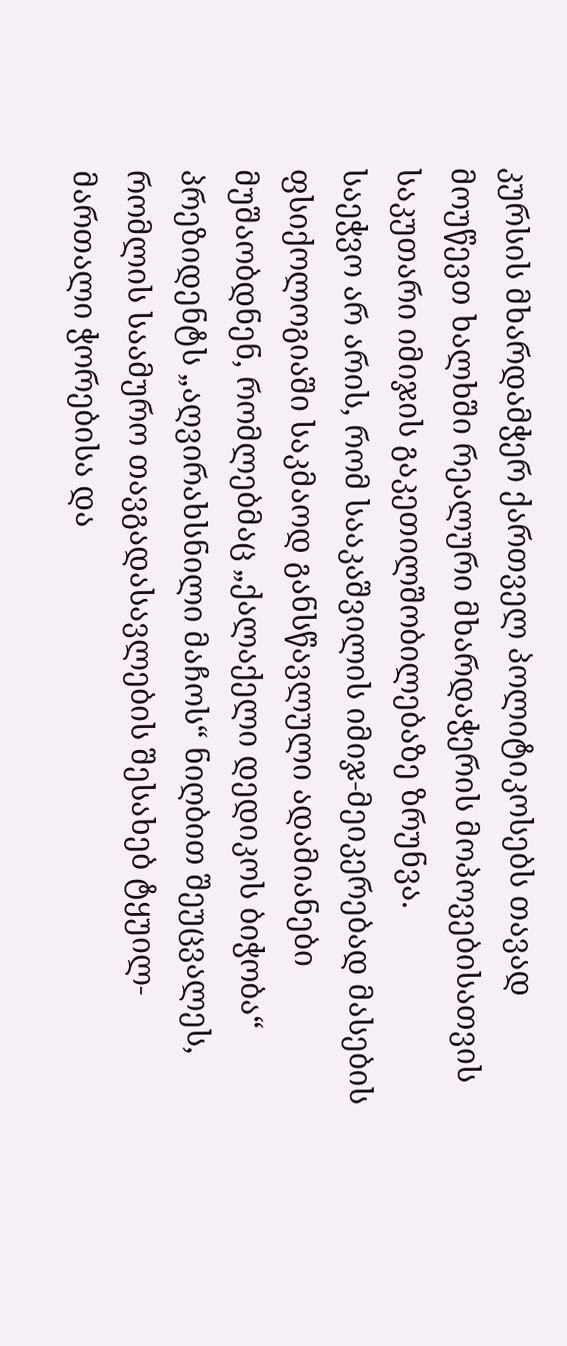კურსის მხარდამჭერ ქართველ პოლიტიკოსებს თავად მოუწევთ ხალხში რეალური მხარდაჭერის მოპოვებისათვის საკუთარი იმიჯის გაკეთილშობილებაზე ზრუნვა.
საეჭვო არ არის, რომ სააკაშვილის იმიჯ-მეიკერებად მასების ფსიქოლოგიაში საკმაოდ განსწავლული ადამიანები მუშაობდნენ, რომლებმაც „ქალაქელი დედიკოს ბიჭობა“  პრეზიდენტს „აღვირახსნილი მაჩოს“ ნიღბით შეუცვალეს, რომლის საამურო თავგადასავლების შესახებ ტყუილ-მართალი ჭორებისა და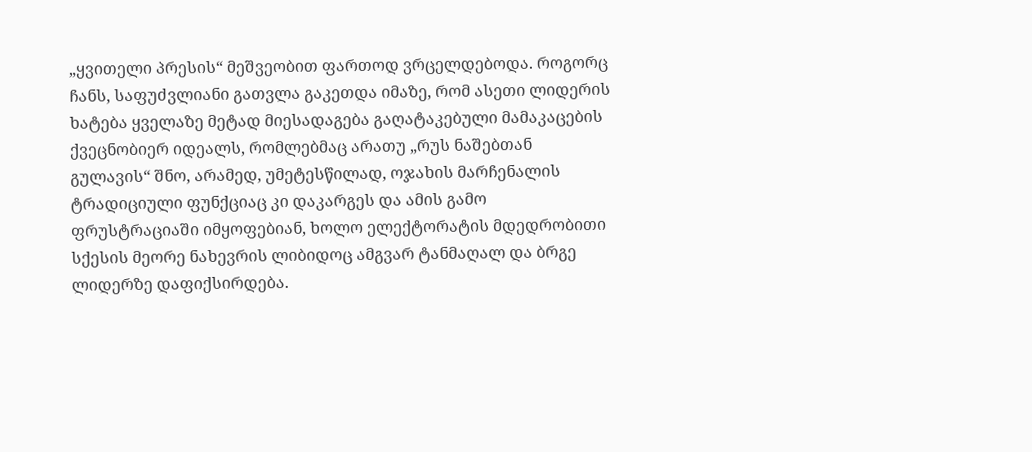„ყვითელი პრესის“ მეშვეობით ფართოდ ვრცელდებოდა. როგორც ჩანს, საფუძვლიანი გათვლა გაკეთდა იმაზე, რომ ასეთი ლიდერის ხატება ყველაზე მეტად მიესადაგება გაღატაკებული მამაკაცების ქვეცნობიერ იდეალს, რომლებმაც არათუ „რუს ნაშებთან გულავის“ შნო, არამედ, უმეტესწილად, ოჯახის მარჩენალის ტრადიციული ფუნქციაც კი დაკარგეს და ამის გამო ფრუსტრაციაში იმყოფებიან, ხოლო ელექტორატის მდედრობითი სქესის მეორე ნახევრის ლიბიდოც ამგვარ ტანმაღალ და ბრგე ლიდერზე დაფიქსირდება.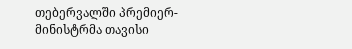თებერვალში პრემიერ-მინისტრმა თავისი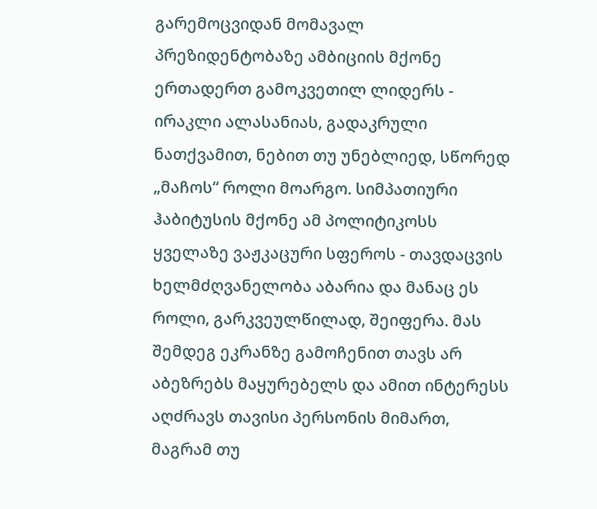გარემოცვიდან მომავალ პრეზიდენტობაზე ამბიციის მქონე ერთადერთ გამოკვეთილ ლიდერს - ირაკლი ალასანიას, გადაკრული ნათქვამით, ნებით თუ უნებლიედ, სწორედ „მაჩოს“ როლი მოარგო. სიმპათიური ჰაბიტუსის მქონე ამ პოლიტიკოსს ყველაზე ვაჟკაცური სფეროს - თავდაცვის ხელმძღვანელობა აბარია და მანაც ეს როლი, გარკვეულწილად, შეიფერა. მას შემდეგ ეკრანზე გამოჩენით თავს არ აბეზრებს მაყურებელს და ამით ინტერესს აღძრავს თავისი პერსონის მიმართ, მაგრამ თუ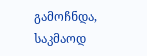გამოჩნდა, საკმაოდ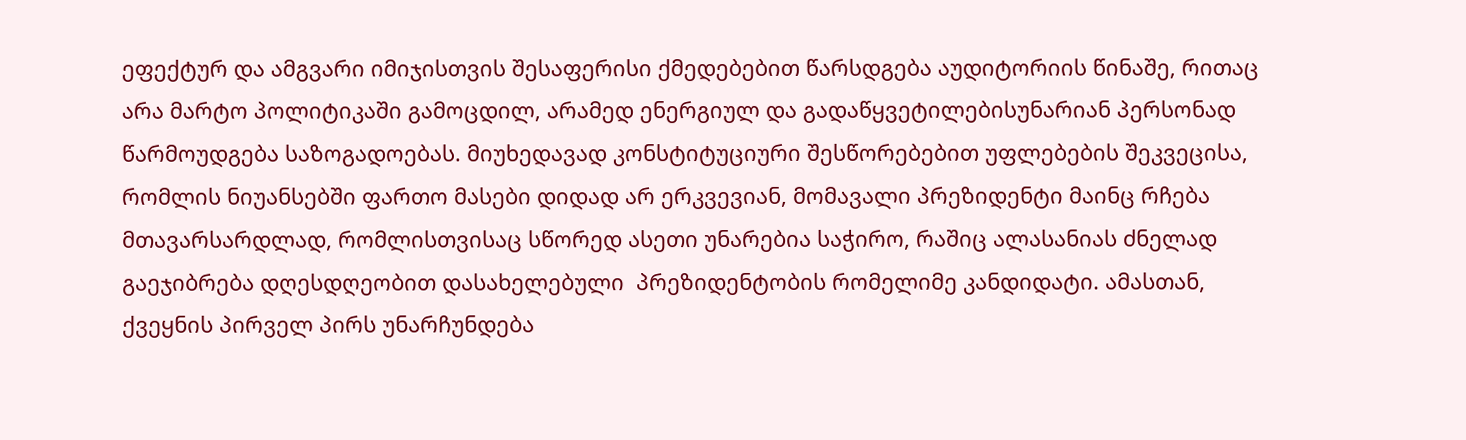ეფექტურ და ამგვარი იმიჯისთვის შესაფერისი ქმედებებით წარსდგება აუდიტორიის წინაშე, რითაც არა მარტო პოლიტიკაში გამოცდილ, არამედ ენერგიულ და გადაწყვეტილებისუნარიან პერსონად წარმოუდგება საზოგადოებას. მიუხედავად კონსტიტუციური შესწორებებით უფლებების შეკვეცისა, რომლის ნიუანსებში ფართო მასები დიდად არ ერკვევიან, მომავალი პრეზიდენტი მაინც რჩება მთავარსარდლად, რომლისთვისაც სწორედ ასეთი უნარებია საჭირო, რაშიც ალასანიას ძნელად გაეჯიბრება დღესდღეობით დასახელებული  პრეზიდენტობის რომელიმე კანდიდატი. ამასთან, ქვეყნის პირველ პირს უნარჩუნდება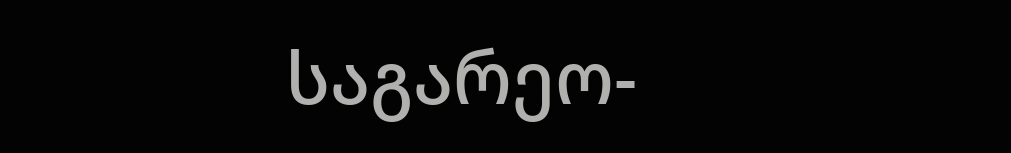საგარეო-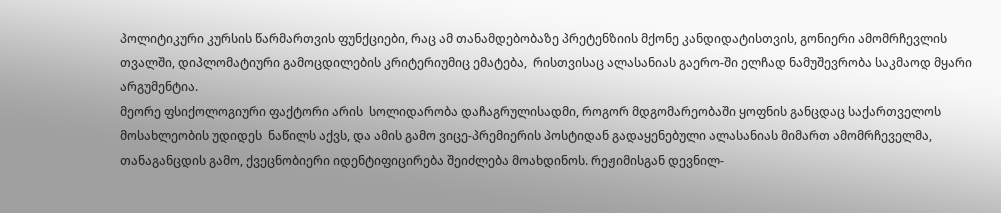პოლიტიკური კურსის წარმართვის ფუნქციები, რაც ამ თანამდებობაზე პრეტენზიის მქონე კანდიდატისთვის, გონიერი ამომრჩევლის თვალში, დიპლომატიური გამოცდილების კრიტერიუმიც ემატება,  რისთვისაც ალასანიას გაერო-ში ელჩად ნამუშევრობა საკმაოდ მყარი არგუმენტია.
მეორე ფსიქოლოგიური ფაქტორი არის  სოლიდარობა დაჩაგრულისადმი, როგორ მდგომარეობაში ყოფნის განცდაც საქართველოს მოსახლეობის უდიდეს  ნაწილს აქვს, და ამის გამო ვიცე-პრემიერის პოსტიდან გადაყენებული ალასანიას მიმართ ამომრჩეველმა, თანაგანცდის გამო, ქვეცნობიერი იდენტიფიცირება შეიძლება მოახდინოს. რეჟიმისგან დევნილ-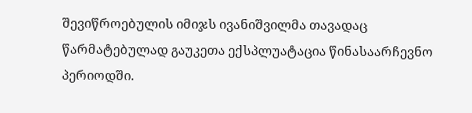შევიწროებულის იმიჯს ივანიშვილმა თავადაც წარმატებულად გაუკეთა ექსპლუატაცია წინასაარჩევნო პერიოდში.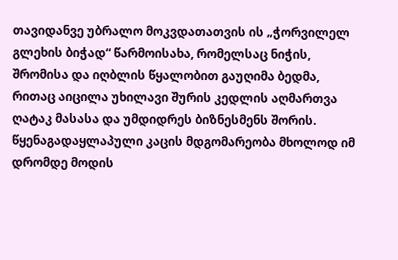თავიდანვე უბრალო მოკვდათათვის ის „ჭორვილელ გლეხის ბიჭად“ წარმოისახა, რომელსაც ნიჭის, შრომისა და იღბლის წყალობით გაუღიმა ბედმა, რითაც აიცილა უხილავი შურის კედლის აღმართვა ღატაკ მასასა და უმდიდრეს ბიზნესმენს შორის.
წყენაგადაყლაპული კაცის მდგომარეობა მხოლოდ იმ დრომდე მოდის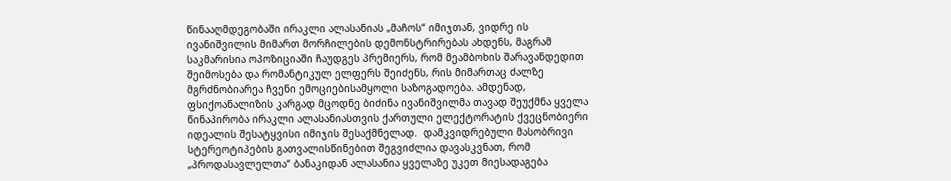წინააღმდეგობაში ირაკლი ალასანიას „მაჩოს“ იმიჯთან, ვიდრე ის ივანიშვილის მიმართ მორჩილების დემონსტრირებას ახდენს, მაგრამ საკმარისია ოპოზიციაში ჩაუდგეს პრემიერს, რომ მეამბოხის შარავანდედით შეიმოსება და რომანტიკულ ელფერს შეიძენს, რის მიმართაც ძალზე მგრძნობიარეა ჩვენი ემოციებისამყოლი საზოგადოება. ამდენად, ფსიქოანალიზის კარგად მცოდნე ბიძინა ივანიშვილმა თავად შეუქმნა ყველა წინაპირობა ირაკლი ალასანიასთვის ქართული ელექტორატის ქვეცნობიერი იდეალის შესატყვისი იმიჯის შესაქმნელად.  დამკვიდრებული მასობრივი სტერეოტიპების გათვალისწინებით შეგვიძლია დავასკვნათ, რომ „პროდასავლელთა“ ბანაკიდან ალასანია ყველაზე უკეთ მიესადაგება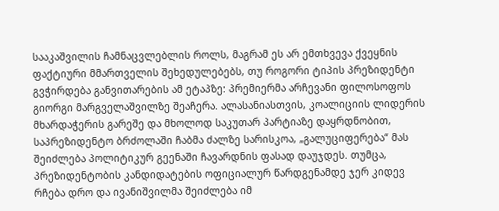სააკაშვილის ჩამნაცვლებლის როლს, მაგრამ ეს არ ემთხვევა ქვეყნის ფაქტიური მმართველის შეხედულებებს, თუ როგორი ტიპის პრეზიდენტი გვჭირდება განვითარების ამ ეტაპზე: პრემიერმა არჩევანი ფილოსოფოს გიორგი მარგველაშვილზე შეაჩერა. ალასანიასთვის, კოალიციის ლიდერის მხარდაჭერის გარეშე და მხოლოდ საკუთარ პარტიაზე დაყრდნობით, საპრეზიდენტო ბრძოლაში ჩაბმა ძალზე სარისკოა, „გალუციფერება“ მას შეიძლება პოლიტიკურ გეენაში ჩავარდნის ფასად დაუჯდეს. თუმცა, პრეზიდენტობის კანდიდატების ოფიციალურ წარდგენამდე ჯერ კიდევ რჩება დრო და ივანიშვილმა შეიძლება იმ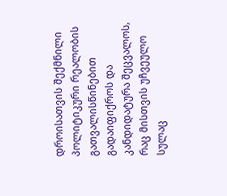დროისათვის შექმნილი პოლიტიკური რეალობის გათვალისწინებით გადაიფიქროს და კანდიდატურა შეცვალოს, რაც მისთვის უჩვეულო სულაც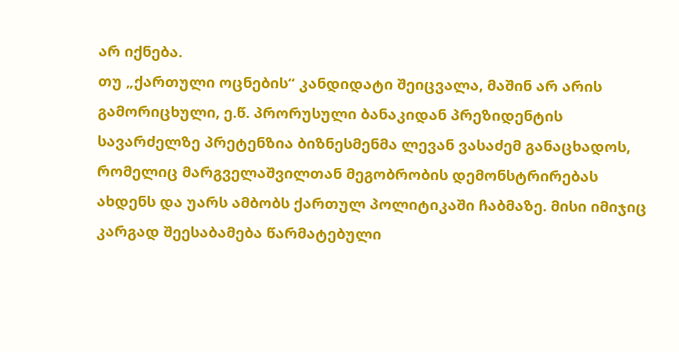არ იქნება.
თუ „ქართული ოცნების“ კანდიდატი შეიცვალა, მაშინ არ არის გამორიცხული, ე.წ. პრორუსული ბანაკიდან პრეზიდენტის სავარძელზე პრეტენზია ბიზნესმენმა ლევან ვასაძემ განაცხადოს, რომელიც მარგველაშვილთან მეგობრობის დემონსტრირებას ახდენს და უარს ამბობს ქართულ პოლიტიკაში ჩაბმაზე. მისი იმიჯიც კარგად შეესაბამება წარმატებული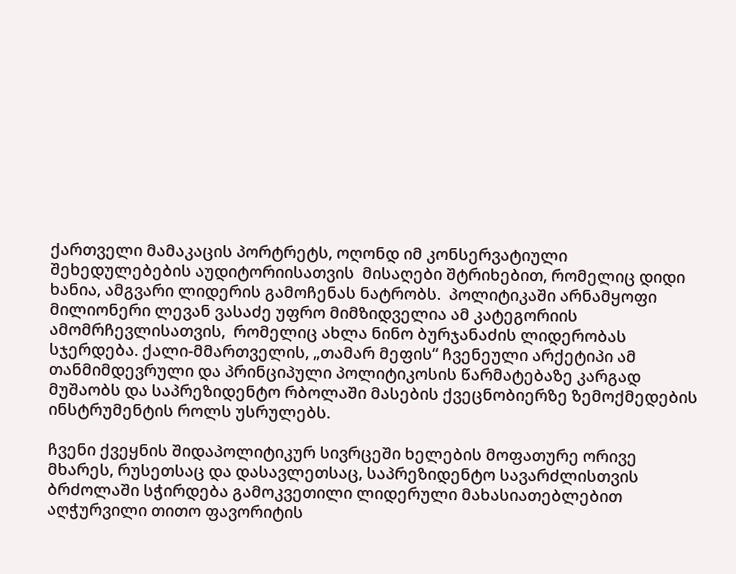ქართველი მამაკაცის პორტრეტს, ოღონდ იმ კონსერვატიული შეხედულებების აუდიტორიისათვის  მისაღები შტრიხებით, რომელიც დიდი ხანია, ამგვარი ლიდერის გამოჩენას ნატრობს.  პოლიტიკაში არნამყოფი მილიონერი ლევან ვასაძე უფრო მიმზიდველია ამ კატეგორიის ამომრჩევლისათვის,  რომელიც ახლა ნინო ბურჯანაძის ლიდერობას სჯერდება. ქალი-მმართველის, „თამარ მეფის“ ჩვენეული არქეტიპი ამ თანმიმდევრული და პრინციპული პოლიტიკოსის წარმატებაზე კარგად მუშაობს და საპრეზიდენტო რბოლაში მასების ქვეცნობიერზე ზემოქმედების ინსტრუმენტის როლს უსრულებს.

ჩვენი ქვეყნის შიდაპოლიტიკურ სივრცეში ხელების მოფათურე ორივე მხარეს, რუსეთსაც და დასავლეთსაც, საპრეზიდენტო სავარძლისთვის ბრძოლაში სჭირდება გამოკვეთილი ლიდერული მახასიათებლებით აღჭურვილი თითო ფავორიტის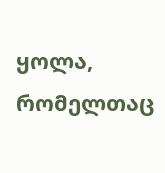ყოლა, რომელთაც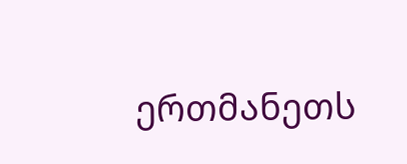ერთმანეთს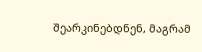შეარკინებდნენ, მაგრამ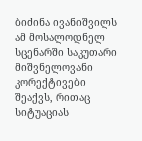ბიძინა ივანიშვილს ამ მოსალოდნელ სცენარში საკუთარი მიშვნელოვანი კორექტივები შეაქვს, რითაც სიტუაციას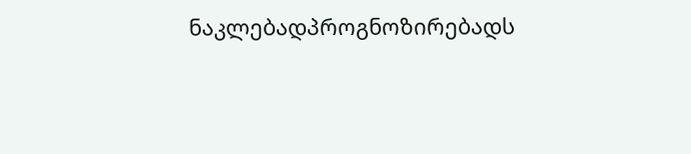ნაკლებადპროგნოზირებადს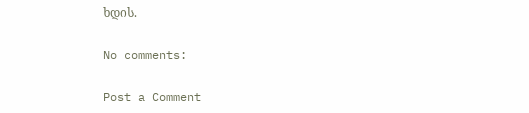ხდის.

No comments:

Post a Comment